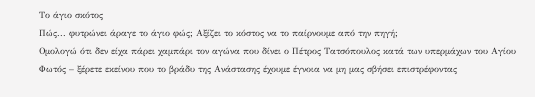Το άγιο σκότος
Πώς... φυτρώνει άραγε το άγιο φώς; Αξίζει το κόστος να το παίρνουμε από την πηγή;
Ομολογώ ότι δεν είχα πάρει χαμπάρι τον αγώνα που δίνει ο Πέτρος Τατσόπουλος κατά των υπερμάχων του Αγίου Φωτός – ξέρετε εκείνου που το βράδυ της Ανάστασης έχουμε έγνοια να μη μας σβήσει επιστρέφοντας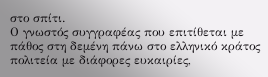στο σπίτι.
Ο γνωστός συγγραφέας που επιτίθεται με πάθος στη δεμένη πάνω στο ελληνικό κράτος πολιτεία με διάφορες ευκαιρίες,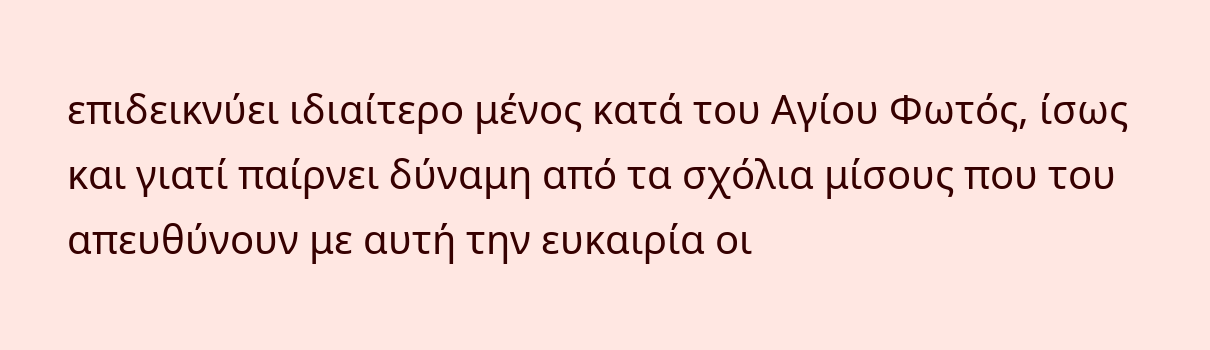επιδεικνύει ιδιαίτερο μένος κατά του Αγίου Φωτός, ίσως και γιατί παίρνει δύναμη από τα σχόλια μίσους που του απευθύνουν με αυτή την ευκαιρία οι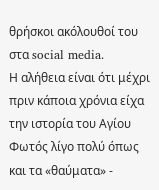θρήσκοι ακόλουθοί του στα social media.
Η αλήθεια είναι ότι μέχρι πριν κάποια χρόνια είχα την ιστορία του Αγίου Φωτός λίγο πολύ όπως και τα «θαύματα» -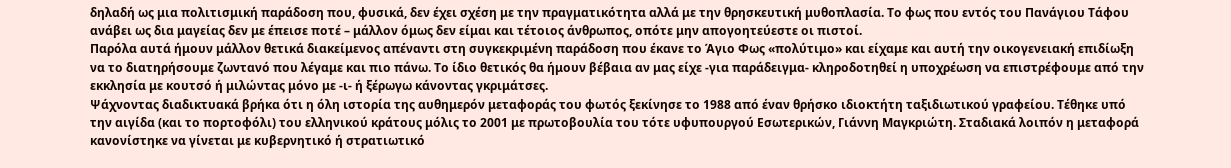δηλαδή ως μια πολιτισμική παράδοση που, φυσικά, δεν έχει σχέση με την πραγματικότητα αλλά με την θρησκευτική μυθοπλασία. Το φως που εντός του Πανάγιου Τάφου ανάβει ως δια μαγείας δεν με έπεισε ποτέ – μάλλον όμως δεν είμαι και τέτοιος άνθρωπος, οπότε μην απογοητεύεστε οι πιστοί.
Παρόλα αυτά ήμουν μάλλον θετικά διακείμενος απέναντι στη συγκεκριμένη παράδοση που έκανε το Άγιο Φως «πολύτιμο» και είχαμε και αυτή την οικογενειακή επιδίωξη να το διατηρήσουμε ζωντανό που λέγαμε και πιο πάνω. Το ίδιο θετικός θα ήμουν βέβαια αν μας είχε -για παράδειγμα- κληροδοτηθεί η υποχρέωση να επιστρέφουμε από την εκκλησία με κουτσό ή μιλώντας μόνο με -ι- ή ξέρωγω κάνοντας γκριμάτσες.
Ψάχνοντας διαδικτυακά βρήκα ότι η όλη ιστορία της αυθημερόν μεταφοράς του φωτός ξεκίνησε το 1988 από έναν θρήσκο ιδιοκτήτη ταξιδιωτικού γραφείου. Τέθηκε υπό την αιγίδα (και το πορτοφόλι) του ελληνικού κράτους μόλις το 2001 με πρωτοβουλία του τότε υφυπουργού Εσωτερικών, Γιάννη Μαγκριώτη. Σταδιακά λοιπόν η μεταφορά κανονίστηκε να γίνεται με κυβερνητικό ή στρατιωτικό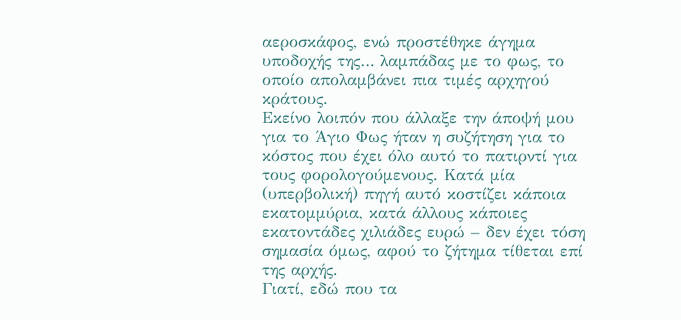αεροσκάφος, ενώ προστέθηκε άγημα υποδοχής της… λαμπάδας με το φως, το οποίο απολαμβάνει πια τιμές αρχηγού κράτους.
Εκείνο λοιπόν που άλλαξε την άποψή μου για το Άγιο Φως ήταν η συζήτηση για το κόστος που έχει όλο αυτό το πατιρντί για τους φορολογούμενους. Κατά μία (υπερβολική) πηγή αυτό κοστίζει κάποια εκατομμύρια, κατά άλλους κάποιες εκατοντάδες χιλιάδες ευρώ – δεν έχει τόση σημασία όμως, αφού το ζήτημα τίθεται επί της αρχής.
Γιατί, εδώ που τα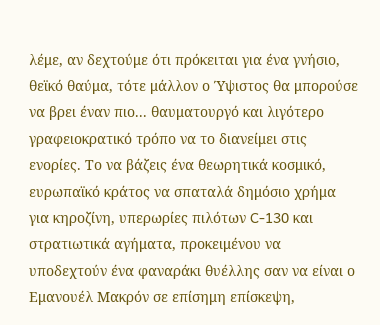λέμε, αν δεχτούμε ότι πρόκειται για ένα γνήσιο, θεϊκό θαύμα, τότε μάλλον ο Ύψιστος θα μπορούσε να βρει έναν πιο... θαυματουργό και λιγότερο γραφειοκρατικό τρόπο να το διανείμει στις ενορίες. Το να βάζεις ένα θεωρητικά κοσμικό, ευρωπαϊκό κράτος να σπαταλά δημόσιο χρήμα για κηροζίνη, υπερωρίες πιλότων C-130 και στρατιωτικά αγήματα, προκειμένου να υποδεχτούν ένα φαναράκι θυέλλης σαν να είναι ο Εμανουέλ Μακρόν σε επίσημη επίσκεψη,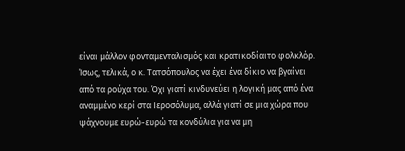είναι μάλλον φονταμενταλισμός και κρατικοδίαιτο φολκλόρ.
Ίσως, τελικά, ο κ. Τατσόπουλος να έχει ένα δίκιο να βγαίνει από τα ρούχα του. Όχι γιατί κινδυνεύει η λογική μας από ένα αναμμένο κερί στα Ιεροσόλυμα, αλλά γιατί σε μια χώρα που ψάχνουμε ευρώ-ευρώ τα κονδύλια για να μη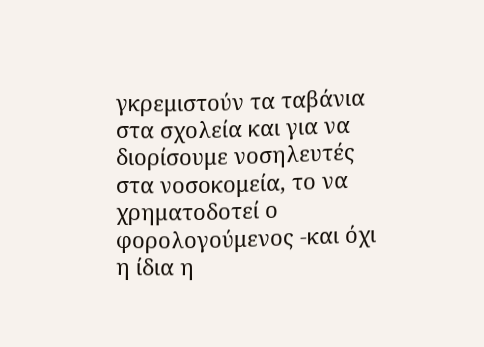γκρεμιστούν τα ταβάνια στα σχολεία και για να διορίσουμε νοσηλευτές στα νοσοκομεία, το να χρηματοδοτεί ο φορολογούμενος -και όχι η ίδια η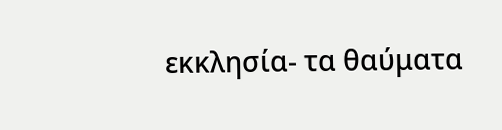εκκλησία- τα θαύματα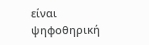είναι ψηφοθηρική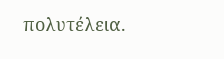πολυτέλεια.